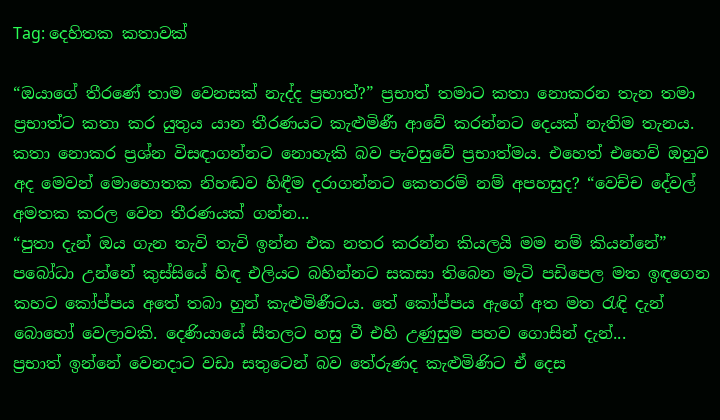Tag: දෙහිතක කතාවක්

“ඔයාගේ තීරණේ තාම වෙනසක් නැද්ද ප්‍රභාත්?” ප්‍රභාත් තමාට කතා නොකරන තැන තමා ප්‍රභාත්ට කතා කර යුතුය යාන තීරණයට කැළුමිණී ආවේ කරන්නට දෙයක් නැතිම තැනය. කතා නොකර ප්‍රශ්න විසඳාගන්නට නොහැකි බව පැවසුවේ ප්‍රභාත්මය. එහෙත් එහෙව් ඔහුව අද මෙවන් මොහොතක නිහඬව හිඳීම දරාගන්නට කෙතරම් නම් අපහසුද? “වෙච්ච දේවල් අමතක කරල වෙන තීරණයක් ගන්න...
“පුතා දැන් ඔය ගැන තැවි තැවි ඉන්න එක නතර කරන්න කියලයි මම නම් කියන්නේ” පබෝධා උන්නේ කුස්සියේ හිඳ එලියට බහින්නට සකසා තිබෙන මැටි පඩිපෙල මත ඉඳගෙන කහට කෝප්පය අතේ තබා හුන් කැළුමිණීටය. තේ කෝප්පය ඇගේ අත මත රැඳි දැන් බොහෝ වෙලාවකි. දෙණියායේ සීතලට හසු වී එහි උණුසුම පහව ගොසින් දැන්...
ප්‍රභාත් ඉන්නේ වෙනදාට වඩා සතුටෙන් බව තේරුණද කැළුමිණිට ඒ දෙස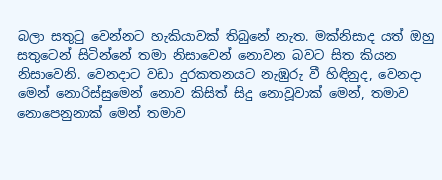බලා සතුටු වෙන්නට හැකියාවක් තිබුනේ නැත. මක්නිසාද යත් ඔහු සතුටෙන් සිටින්නේ තමා නිසාවෙන් නොවන බවට සිත කියන නිසාවෙනි. වෙනදාට වඩා දුරකතනයට නැඹුරු වී හිඳිනුද, වෙනදා මෙන් නොරිස්සුමෙන් නොව කිසිත් සිදු නොවූවාක් මෙන්, තමාව නොපෙනුනාක් මෙන් තමාව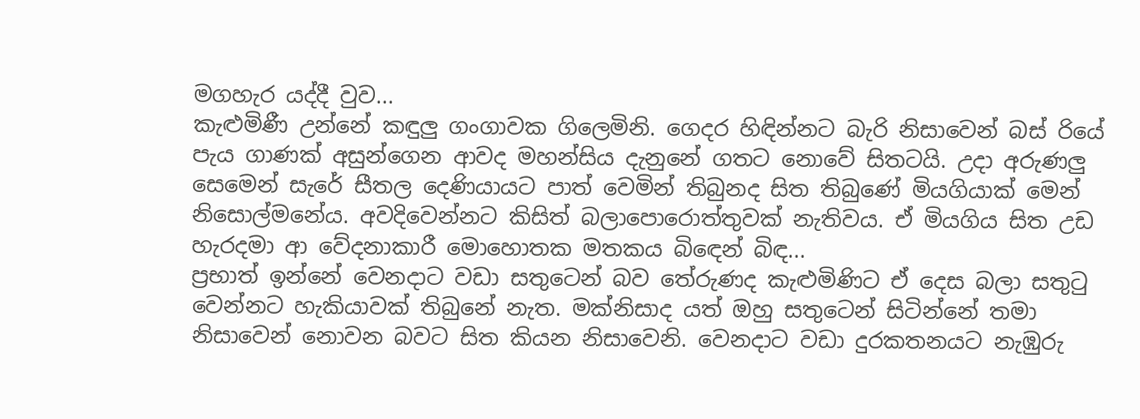මගහැර යද්දී වුව...
කැළුමිණී උන්නේ කඳුලු ගංගාවක ගිලෙමිනි. ගෙදර හිඳින්නට බැරි නිසාවෙන් බස් රියේ පැය ගාණක් අසුන්ගෙන ආවද මහන්සිය දැනුනේ ගතට නොවේ සිතටයි. උදා අරුණලු සෙමෙන් සැරේ සීතල දෙණියායට පාත් වෙමින් තිබුනද සිත තිබුණේ මියගියාක් මෙන් නිසොල්මනේය. අවදිවෙන්නට කිසිත් බලාපොරොත්තුවක් නැතිවය. ඒ මියගිය සිත උඩ හැරදමා ආ වේදනාකාරී මොහොතක මතකය බිඳෙන් බිඳ...
ප්‍රභාත් ඉන්නේ වෙනදාට වඩා සතුටෙන් බව තේරුණද කැළුමිණිට ඒ දෙස බලා සතුටු වෙන්නට හැකියාවක් තිබුනේ නැත. මක්නිසාද යත් ඔහු සතුටෙන් සිටින්නේ තමා නිසාවෙන් නොවන බවට සිත කියන නිසාවෙනි. වෙනදාට වඩා දුරකතනයට නැඹුරු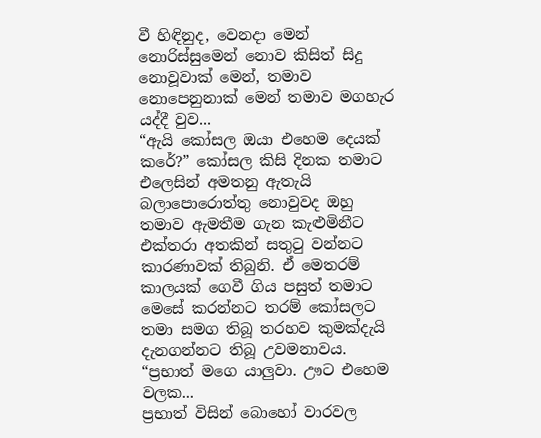වී හිඳිනුද, වෙනදා මෙන් නොරිස්සුමෙන් නොව කිසිත් සිදු නොවූවාක් මෙන්, තමාව නොපෙනුනාක් මෙන් තමාව මගහැර යද්දී වුව...
“ඇයි කෝසල ඔයා එහෙම දෙයක් කරේ?” කෝසල කිසි දිනක තමාට එලෙසින් අමතනු ඇතැයි බලාපොරොත්තු නොවුවද ඔහු තමාව ඇමතීම ගැන කැළුමිනීට එක්තරා අතකින් සතුටු වන්නට කාරණාවක් තිබුනි. ඒ මෙතරම් කාලයක් ගෙවී ගිය පසුත් තමාට මෙසේ කරන්නට තරම් කෝසලට තමා සමග තිබූ තරහව කුමක්දැයි දැනගන්නට තිබූ උවමනාවය. “ප්‍රභාත් මගෙ යාලුවා. ඌට එහෙම වලක...
ප්‍රභාත් විසින් බොහෝ වාරවල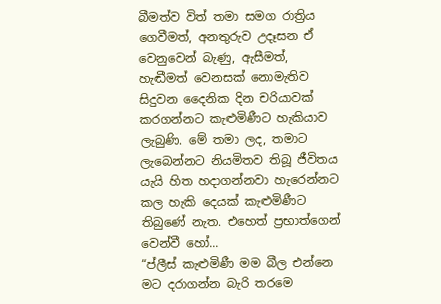බීමත්ව විත් තමා සමග රාත්‍රිය ගෙවීමත්, අනතුරුව උදෑසන ඒ වෙනුවෙන් බැණු, ඇසීමත්, හැඬීමත් වෙනසක් නොමැතිව සිදුවන දෛනික දින චරියාවක් කරගන්නට කැළුමිණීට හැකියාව ලැබුණි. මේ තමා ලද, තමාට ලැබෙන්නට නියමිතව තිබූ ජීවිතය යැයි හිත හදාගන්නවා හැරෙන්නට කල හැකි දෙයක් කැළුමිණීට තිබුණේ නැත. එහෙත් ප්‍රභාත්ගෙන් වෙන්වී හෝ...
“ප්ලීස් කැළුමිණී මම බීල එන්නෙ මට දරාගන්න බැරි තරමෙ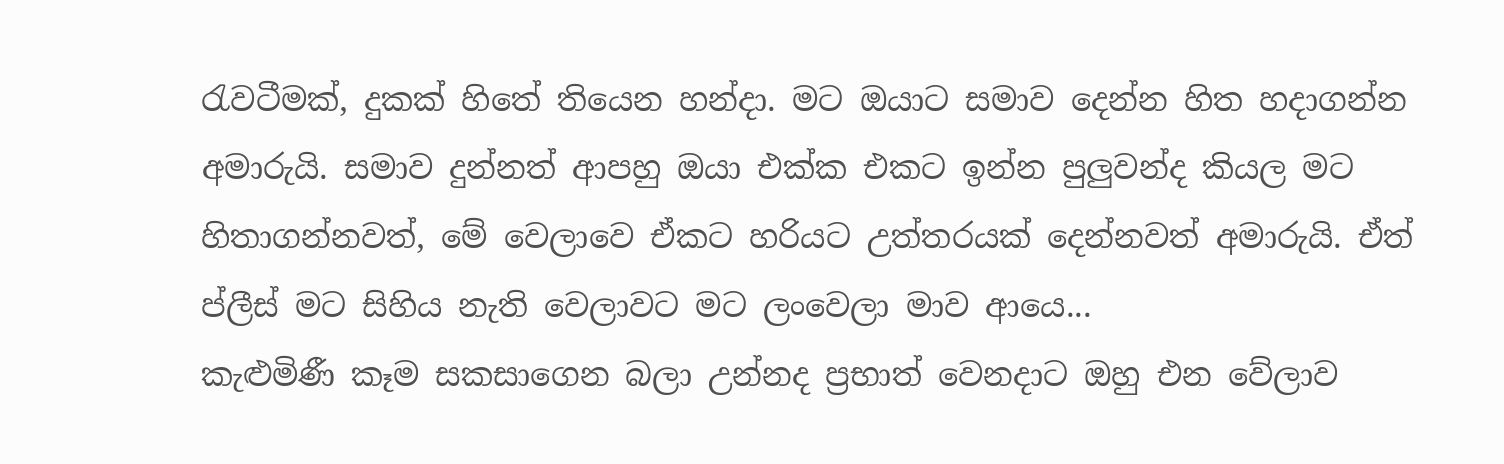රැවටීමක්, දුකක් හිතේ තියෙන හන්දා. මට ඔයාට සමාව දෙන්න හිත හදාගන්න අමාරුයි. සමාව දුන්නත් ආපහු ඔයා එක්ක එකට ඉන්න පුලුවන්ද කියල මට හිතාගන්නවත්, මේ වෙලාවෙ ඒකට හරියට උත්තරයක් දෙන්නවත් අමාරුයි. ඒත් ප්ලීස් මට සිහිය නැති වෙලාවට මට ලංවෙලා මාව ආයෙ...
කැළුමිණී කෑම සකසාගෙන බලා උන්නද ප්‍රභාත් වෙනදාට ඔහු එන වේලාව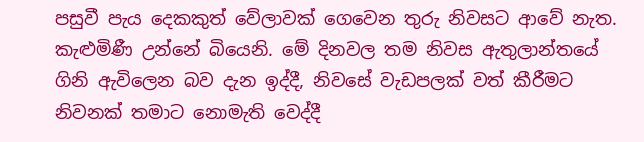පසුවී පැය දෙකකුත් වේලාවක් ගෙවෙන තුරු නිවසට ආවේ නැත. කැළුමිණී උන්නේ බියෙනි. මේ දිනවල තම නිවස ඇතුලාන්තයේ ගිනි ඇවිලෙන බව දැන ඉද්දී, නිවසේ වැඩපලක් වත් කීරීමට නිවනක් තමාට නොමැති වෙද්දී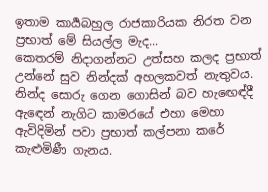ඉතාම කාර්‍යබහුල රාජකාරියක නිරත වන ප්‍රභාත් මේ සියල්ල මැද...
කෙතරම් නිදාගන්නට උත්සහ කලද ප්‍රභාත් උන්නේ සුව නින්දක් අහලකවත් නැතුවය. නින්ද සොරු ගෙන ගොසින් බව හැඟෙඳ්දී ඇඳෙන් නැගිට කාමරයේ එහා මෙහා ඇවිදිමින් පවා ප්‍රභාත් කල්පනා කරේ කැළුමිණී ගැනය.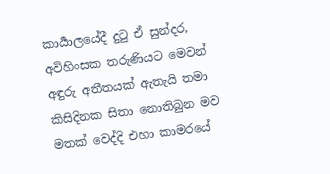කාර්‍යාලයේදී දුටු ඒ සුන්දර, අවිහිංසක තරුණියට මෙවන් අඳුරු අතීතයක් ඇතැයි තමා කිසිදිනක සිතා නොතිබුන මව මතක් වෙද්දි එහා කාමරයේ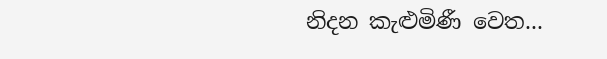නිදන කැළුමිණී වෙත...